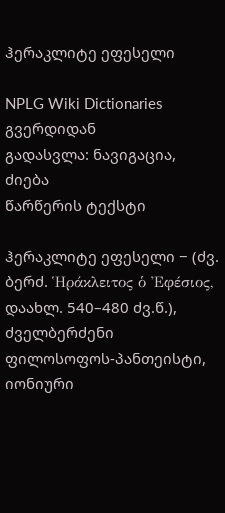ჰერაკლიტე ეფესელი

NPLG Wiki Dictionaries გვერდიდან
გადასვლა: ნავიგაცია, ძიება
წარწერის ტექსტი

ჰერაკლიტე ეფესელი − (ძვ. ბერძ. Ἡράκλειτος ὁ Ἐφέσιος, დაახლ. 540–480 ძვ.წ.), ძველბერძენი ფილოსოფოს-პანთეისტი, იონიური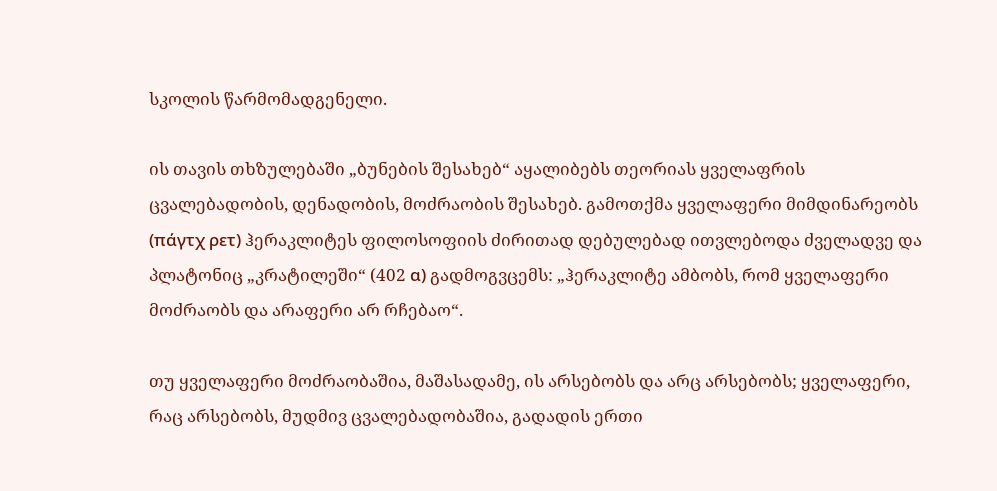სკოლის წარმომადგენელი.

ის თავის თხზულებაში „ბუნების შესახებ“ აყალიბებს თეორიას ყველაფრის ცვალებადობის, დენადობის, მოძრაობის შესახებ. გამოთქმა ყველაფერი მიმდინარეობს (πάγτχ ρετ) ჰერაკლიტეს ფილოსოფიის ძირითად დებულებად ითვლებოდა ძველადვე და პლატონიც „კრატილეში“ (402 α) გადმოგვცემს: „ჰერაკლიტე ამბობს, რომ ყველაფერი მოძრაობს და არაფერი არ რჩებაო“.

თუ ყველაფერი მოძრაობაშია, მაშასადამე, ის არსებობს და არც არსებობს; ყველაფერი, რაც არსებობს, მუდმივ ცვალებადობაშია, გადადის ერთი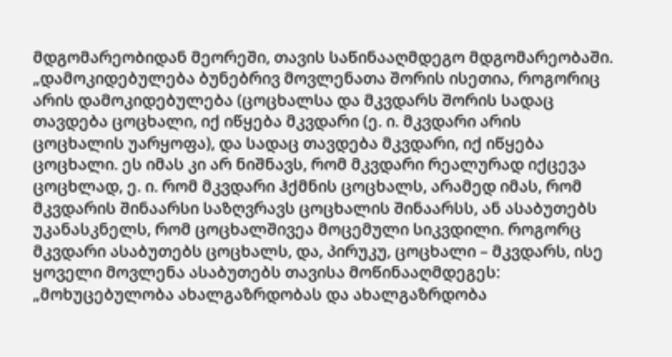მდგომარეობიდან მეორეში, თავის საწინააღმდეგო მდგომარეობაში. „დამოკიდებულება ბუნებრივ მოვლენათა შორის ისეთია, როგორიც არის დამოკიდებულება (ცოცხალსა და მკვდარს შორის სადაც თავდება ცოცხალი, იქ იწყება მკვდარი (ე. ი. მკვდარი არის ცოცხალის უარყოფა), და სადაც თავდება მკვდარი, იქ იწყება ცოცხალი. ეს იმას კი არ ნიშნავს, რომ მკვდარი რეალურად იქცევა ცოცხლად, ე. ი. რომ მკვდარი ჰქმნის ცოცხალს, არამედ იმას, რომ მკვდარის შინაარსი საზღვრავს ცოცხალის შინაარსს, ან ასაბუთებს უკანასკნელს, რომ ცოცხალშივეა მოცემული სიკვდილი. როგორც მკვდარი ასაბუთებს ცოცხალს, და, პირუკუ, ცოცხალი – მკვდარს, ისე ყოველი მოვლენა ასაბუთებს თავისა მოწინააღმდეგეს: „მოხუცებულობა ახალგაზრდობას და ახალგაზრდობა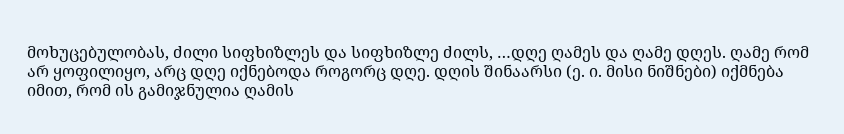მოხუცებულობას, ძილი სიფხიზლეს და სიფხიზლე ძილს, …დღე ღამეს და ღამე დღეს. ღამე რომ არ ყოფილიყო, არც დღე იქნებოდა როგორც დღე. დღის შინაარსი (ე. ი. მისი ნიშნები) იქმნება იმით, რომ ის გამიჯნულია ღამის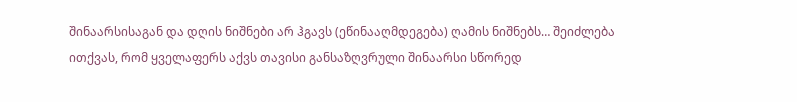შინაარსისაგან და დღის ნიშნები არ ჰგავს (ეწინააღმდეგება) ღამის ნიშნებს… შეიძლება ითქვას, რომ ყველაფერს აქვს თავისი განსაზღვრული შინაარსი სწორედ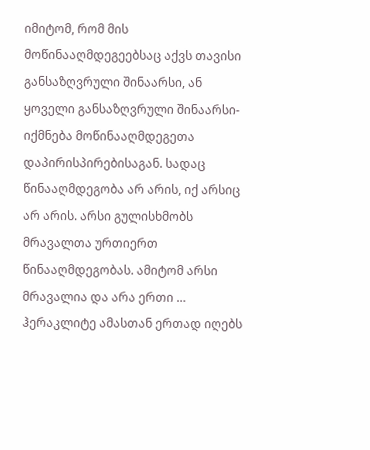იმიტომ, რომ მის მოწინააღმდეგეებსაც აქვს თავისი განსაზღვრული შინაარსი, ან ყოველი განსაზღვრული შინაარსი-იქმნება მოწინააღმდეგეთა დაპირისპირებისაგან. სადაც წინააღმდეგობა არ არის, იქ არსიც არ არის. არსი გულისხმობს მრავალთა ურთიერთ წინააღმდეგობას. ამიტომ არსი მრავალია და არა ერთი … ჰერაკლიტე ამასთან ერთად იღებს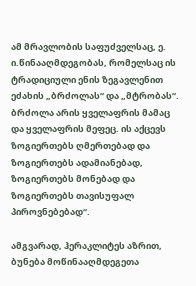ამ მრავლობის საფუძველსაც, ე. ი.წინააღმდეგობას, რომელსაც ის ტრადიციული ენის ზეგავლენით ეძახის „ბრძოლას“ და „მტრობას“. ბრძოლა არის ყველაფრის მამაც და ყველაფრის მეფეც. ის აქცევს ზოგიერთებს ღმერთებად და ზოგიერთებს ადამიანებად, ზოგიერთებს მონებად და ზოგიერთებს თავისუფალ პიროვნებებად“.

ამგვარად, ჰერაკლიტეს აზრით, ბუნება მოწინააღმდეგეთა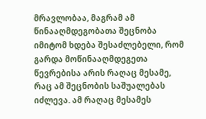მრავლობაა, მაგრამ ამ წინააღმდეგობათა შეცნობა იმიტომ ხდება შესაძლებელი, რომ გარდა მოწინააღმდეგეთა წევრებისა არის რაღაც მესამე, რაც ამ შეცნობის საშუალებას იძლევა. ამ რაღაც მესამეს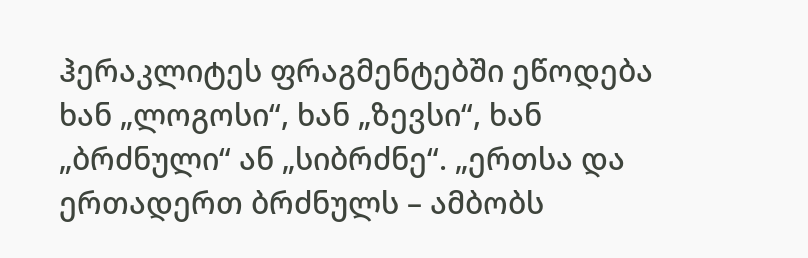ჰერაკლიტეს ფრაგმენტებში ეწოდება ხან „ლოგოსი“, ხან „ზევსი“, ხან „ბრძნული“ ან „სიბრძნე“. „ერთსა და ერთადერთ ბრძნულს – ამბობს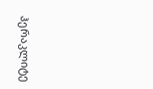ჰერაკლიტე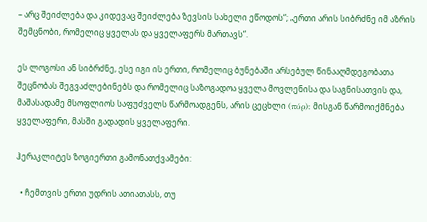– არც შეიძლება და კიდევაც შეიძლება ზევსის სახელი ეწოდოს“; „ერთი არის სიბრძნე იმ აზრის შემცნობი, რომელიც ყველას და ყველაფერს მართავს“.

ეს ლოგოსი ან სიბრძნე, ესე იგი ის ერთი, რომელიც ბუნებაში არსებულ წინააღმდეგობათა შეცნობას შეგვაძლებინებს და რომელიც საზოგადოა ყველა მოვლენისა და საგნისათვის და, მაშასადამე მსოფლიოს საფუძველს წარმოადგენს, არის ცეცხლი (πύρ): მისგან წარმოიქმნება ყველაფერი, მასში გადადის ყველაფერი.

ჰერაკლიტეს ზოგიერთი გამონათქვამები:

  • ჩემთვის ერთი უდრის ათიათასს, თუ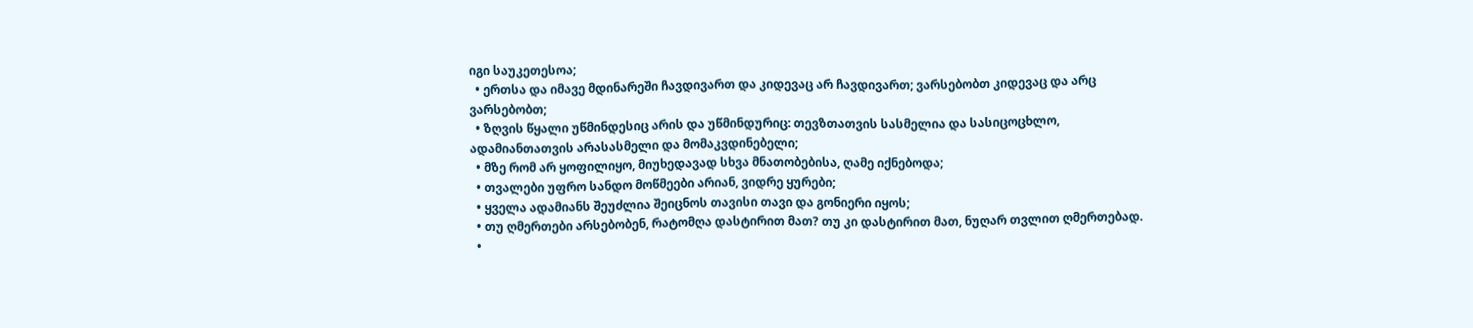იგი საუკეთესოა;
  • ერთსა და იმავე მდინარეში ჩავდივართ და კიდევაც არ ჩავდივართ; ვარსებობთ კიდევაც და არც ვარსებობთ;
  • ზღვის წყალი უწმინდესიც არის და უწმინდურიც: თევზთათვის სასმელია და სასიცოცხლო, ადამიანთათვის არასასმელი და მომაკვდინებელი;
  • მზე რომ არ ყოფილიყო, მიუხედავად სხვა მნათობებისა, ღამე იქნებოდა;
  • თვალები უფრო სანდო მოწმეები არიან, ვიდრე ყურები;
  • ყველა ადამიანს შეუძლია შეიცნოს თავისი თავი და გონიერი იყოს;
  • თუ ღმერთები არსებობენ, რატომღა დასტირით მათ? თუ კი დასტირით მათ, ნუღარ თვლით ღმერთებად.
  •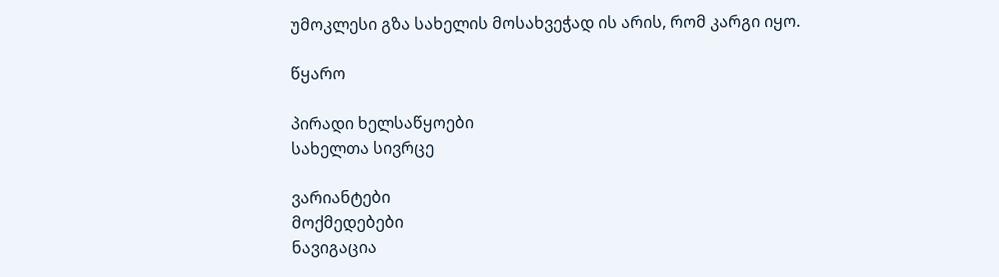უმოკლესი გზა სახელის მოსახვეჭად ის არის, რომ კარგი იყო.

წყარო

პირადი ხელსაწყოები
სახელთა სივრცე

ვარიანტები
მოქმედებები
ნავიგაცია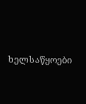ხელსაწყოები